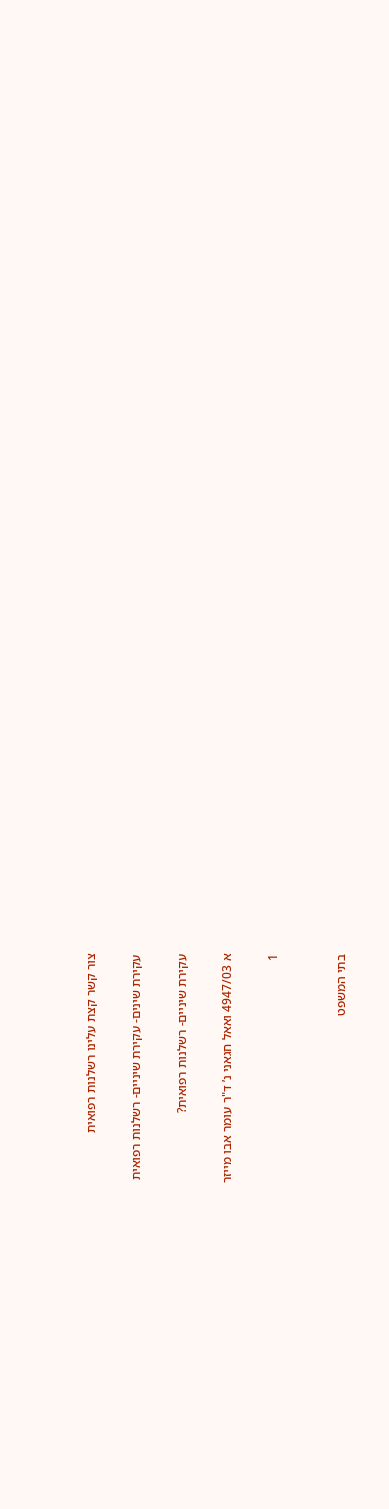צור קשר קצת עלינו רשלנות רפואית

עקירת שינים- עקירת שיניים- רשלנות רפואית

עקירת שיניים- רשלנות רפואית?

א 4947/03 ואאל חגאני נ’ ד"ר עומר אבו מייזר

1


בתי המשפט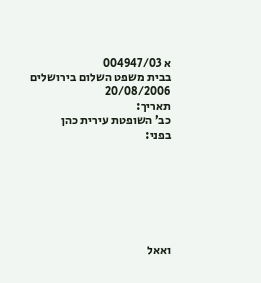א 004947/03
בבית משפט השלום בירושלים
20/08/2006
תאריך:
כב’ השופטת עירית כהן
בפני:







ואאל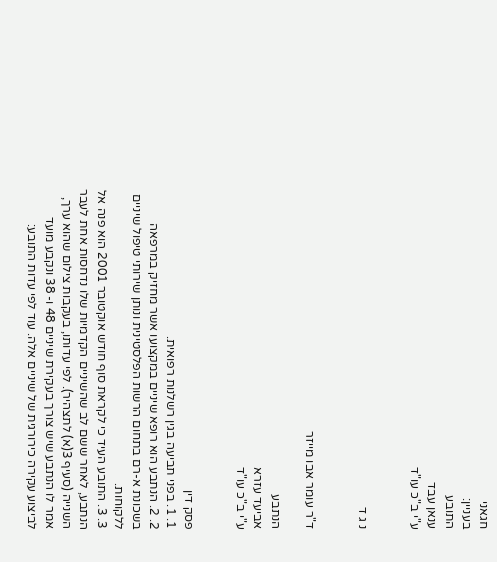חגאני
בעניין:
התובע
ענאן עבד
ע"י ב"כ עו"ד


נ ג ד


ד"ר עומר אבו מייזר

הנתבע
אביעד עזרא
ע"י ב"כ עו"ד


פסק דין
1. 1. בפני תביעה בגין רשלנות רפואית.
2. 2. הנתבע הוא רופא שיניים במקצועו אשר מחזיק במרפאה בשכונת א-רם בתחום הרשות הפלסטינית ונותן שירותי טיפול שיניים ללקוחות.
3. 3. התובע העיד כי לקראת סוף חודש אוקטובר 2001 הוא פנה אל הנתבע, לאחר ששם לב שהשיניים הקדמיות שלו נדחסות אחת לעבר השנייה (סעיף 3(א) לתצהיר). לפי עדותו, בעקבות צילום שהוא ערך, אמר לו הנתבע שיש צורך בעקירת שיניים 48 ו- 38 ונקבע מועד לביצוע עקירה כירורגית של שיניים אלה. עוד לפי עדות התובע: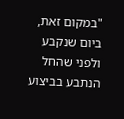"במקום זאת, ביום שנקבע ולפני שהחל הנתבע בביצוע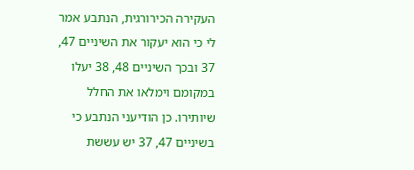העקירה הכירורגית, הנתבע אמר לי כי הוא יעקור את השיניים 47, 37 ובכך השיניים 48, 38 יעלו במקומם וימלאו את החלל שיותירו. כן הודיעני הנתבע כי בשיניים 47, 37 יש עששת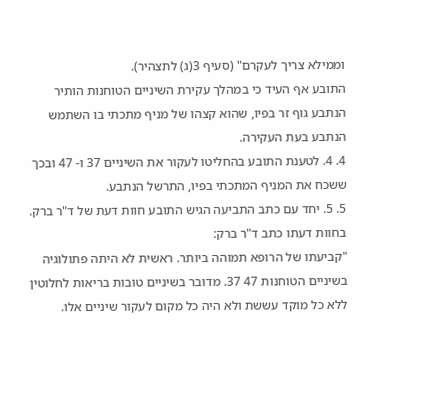וממילא צריך לעקרם" (סעיף 3(ג) לתצהיר).
התובע אף העיד כי במהלך עקירת השיניים הטוחנות הותיר הנתבע גוף זר בפיו, שהוא קצהו של מניף מתכתי בו השתמש הנתבע בעת העקירה.
4. 4. לטענת התובע בהחליטו לעקור את השיניים 37 ו- 47 ובכך ששכח את המניף המתכתי בפיו, התרשל הנתבע.
5. 5. יחד עם כתב התביעה הגיש התובע חוות דעת של ד"ר ברק. בחוות דעתו כתב ד"ר ברק:
"קביעתו של הרופא תמוהה ביותר. ראשית לא היתה פתולוגיה בשיניים הטוחנות 47 37. מדובר בשיניים טובות בריאות לחלוטין ללא כל מוקד עששת ולא היה כל מקום לעקור שיניים אלו.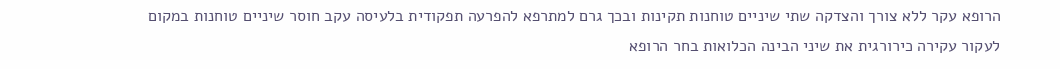הרופא עקר ללא צורך והצדקה שתי שיניים טוחנות תקינות ובכך גרם למתרפא להפרעה תפקודית בלעיסה עקב חוסר שיניים טוחנות במקום לעקור עקירה כירורגית את שיני הבינה הכלואות בחר הרופא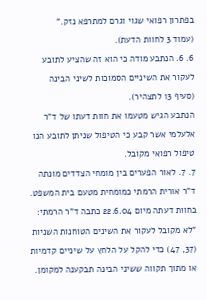בפתרון רפואי שגוי וגרם למתרפא נזק."
(עמוד 3 לחוות הדעת).
6. 6. הנתבע מודה כי הוא זה שהציע לתובע לעקור את השיניים הסמוכות לשיני הבינה (סעיף 13 לתצהיר).
הנתבע הגיש מטעמו את חוות דעתו של ד"ר אלעלמי אשר קבע כי הטיפול שניתן לתובע הנו טיפול רפואי מקובל.
7. 7. לאור הפערים בין מומחי הצדדים מונתה ד"ר אורית הרמתי כמומחית מטעם בית המשפט. בחוות דעתה מיום 22.6.04 כתבה ד"ר הרמתי:
"לא מקובל לעקור את השינים הטוחנות השניות (37, 47) כדי להקל על הלחץ על שיניים קדמיות או מתוך תקווה ששיני הבינה תבקענה למקומן.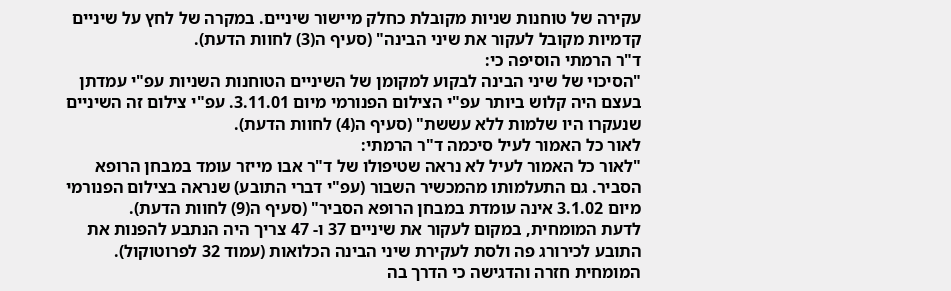עקירה של טוחנות שניות מקובלת כחלק מיישור שיניים. במקרה של לחץ על שיניים קדמיות מקובל לעקור את שיני הבינה" (סעיף ה(3) לחוות הדעת).
ד"ר הרמתי הוסיפה כי:
"הסיכוי של שיני הבינה לבקוע למקומן של השיניים הטוחנות השניות עפ"י עמדתן בעצם היה קלוש ביותר עפ"י הצילום הפנורמי מיום 3.11.01. עפ"י צילום זה השיניים שנעקרו היו שלמות ללא עששת" (סעיף ה(4) לחוות הדעת).
לאור כל האמור לעיל סיכמה ד"ר הרמתי:
"לאור כל האמור לעיל לא נראה שטיפולו של ד"ר אבו מייזר עומד במבחן הרופא הסביר. גם התעלמותו מהמכשיר השבור (עפ"י דברי התובע) שנראה בצילום הפנורמי מיום 3.1.02 אינה עומדת במבחן הרופא הסביר" (סעיף ה(9) לחוות הדעת).
לדעת המומחית, במקום לעקור את שיניים 37 ו- 47 צריך היה הנתבע להפנות את התובע לכירורג פה ולסת לעקירת שיני הבינה הכלואות (עמוד 32 לפרוטוקול). המומחית חזרה והדגישה כי הדרך בה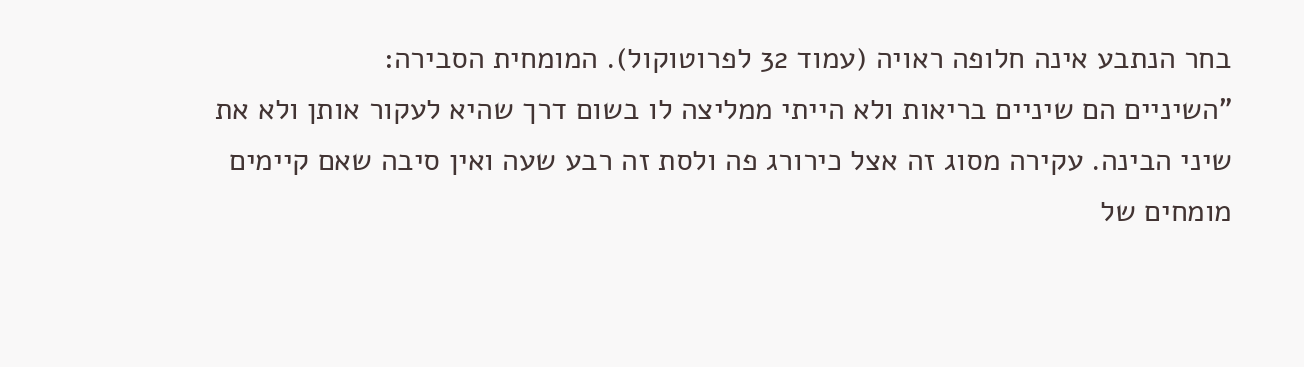בחר הנתבע אינה חלופה ראויה (עמוד 32 לפרוטוקול). המומחית הסבירה:
"השיניים הם שיניים בריאות ולא הייתי ממליצה לו בשום דרך שהיא לעקור אותן ולא את שיני הבינה. עקירה מסוג זה אצל כירורג פה ולסת זה רבע שעה ואין סיבה שאם קיימים מומחים של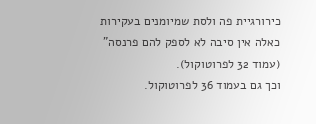כירורגיית פה ולסת שמיומנים בעקירות כאלה אין סיבה לא לספק להם פרנסה" (עמוד 32 לפרוטוקול).
וכך גם בעמוד 36 לפרוטוקול.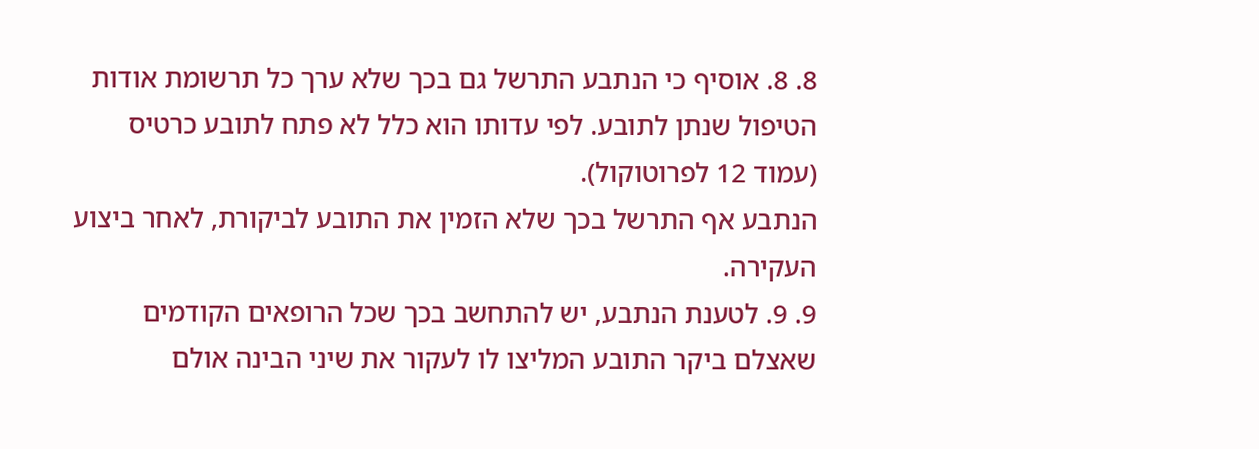8. 8. אוסיף כי הנתבע התרשל גם בכך שלא ערך כל תרשומת אודות הטיפול שנתן לתובע. לפי עדותו הוא כלל לא פתח לתובע כרטיס (עמוד 12 לפרוטוקול).
הנתבע אף התרשל בכך שלא הזמין את התובע לביקורת, לאחר ביצוע העקירה.
9. 9. לטענת הנתבע, יש להתחשב בכך שכל הרופאים הקודמים שאצלם ביקר התובע המליצו לו לעקור את שיני הבינה אולם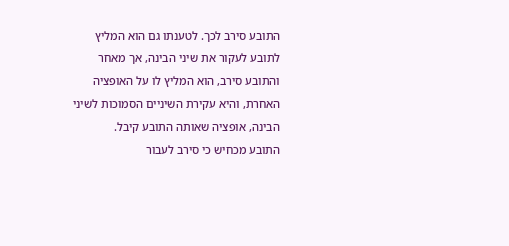התובע סירב לכך. לטענתו גם הוא המליץ לתובע לעקור את שיני הבינה, אך מאחר והתובע סירב, הוא המליץ לו על האופציה האחרת, והיא עקירת השיניים הסמוכות לשיני הבינה, אופציה שאותה התובע קיבל.
התובע מכחיש כי סירב לעבור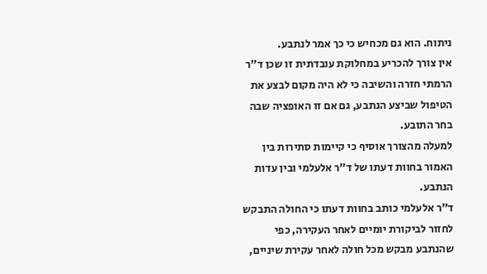ניתוח. הוא גם מכחיש כי כך אמר לנתבע.
אין צורך להכריע במחלוקת עובדתית זו שכן ד"ר הרמתי חזרה והשיבה כי לא היה מקום לבצע את הטיפול שביצע הנתבע, גם אם זו האופציה שבה בחר התובע.
למעלה מהצורך אוסיף כי קיימות סתירות בין האמור בחוות דעתו של ד"ר אלעלמי ובין עדות הנתבע.
ד"ר אלעלמי כותב בחוות דעתו כי החולה התבקש לחזור לביקורת יומיים לאחר העקירה, כפי שהנתבע מבקש מכל חולה לאחר עקירת שיניים,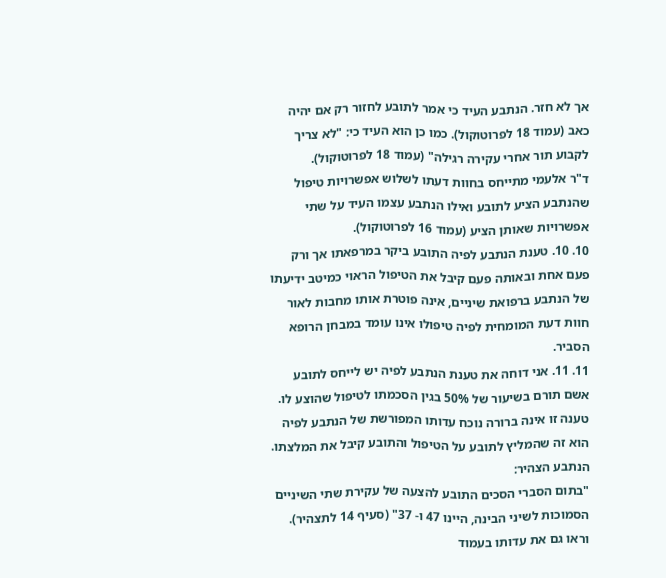אך לא חזר. הנתבע העיד כי אמר לתובע לחזור רק אם יהיה כאב (עמוד 18 לפרוטוקול). כמו כן הוא העיד כי: "לא צריך לקבוע תור אחרי עקירה רגילה" (עמוד 18 לפרוטוקול).
ד"ר אלעמי מתייחס בחוות דעתו לשלוש אפשרויות טיפול שהנתבע הציע לתובע ואילו הנתבע עצמו העיד על שתי אפשרויות שאותן הציע (עמוד 16 לפרוטוקול).
10. 10. טענת הנתבע לפיה התובע ביקר במרפאתו אך ורק פעם אחת ובאותה פעם קיבל את הטיפול הראוי כמיטב ידיעתו של הנתבע ברפואת שיניים, אינה פוטרת אותו מחבות לאור חוות דעת המומחית לפיה טיפולו אינו עומד במבחן הרופא הסביר.
11. 11. אני דוחה את טענת הנתבע לפיה יש לייחס לתובע אשם תורם בשיעור של 50% בגין הסכמתו לטיפול שהוצע לו. טענה זו אינה ברורה נוכח עדותו המפורשת של הנתבע לפיה הוא זה שהמליץ לתובע על הטיפול והתובע קיבל את המלצתו. הנתבע הצהיר:
"בתום הסברי הסכים התובע להצעה של עקירת שתי השיניים הסמוכות לשיני הבינה, היינו 47 ו- 37" (סעיף 14 לתצהיר).
וראו גם את עדותו בעמוד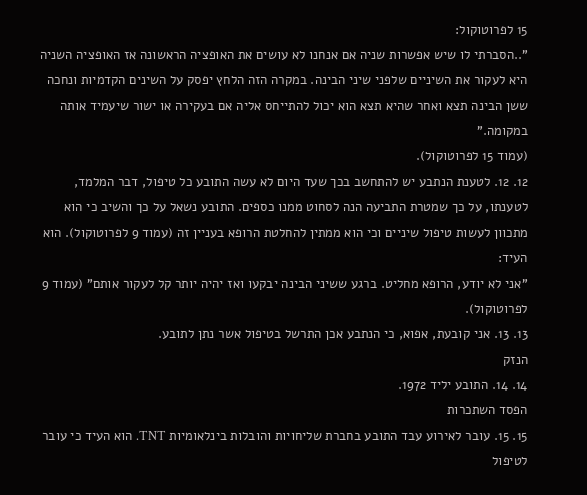15 לפרוטוקול:
"..הסברתי לו שיש אפשרות שניה אם אנחנו לא עושים את האופציה הראשונה אז האופציה השניה היא לעקור את השיניים שלפני שיני הבינה. במקרה הזה הלחץ יפסק על השינים הקדמיות ונחכה ששן הבינה תצא ואחר שהיא תצא הוא יכול להתייחס אליה אם בעקירה או ישור שיעמיד אותה במקומה."
(עמוד 15 לפרוטוקול).
12. 12. לטענת הנתבע יש להתחשב בכך שעד היום לא עשה התובע כל טיפול, דבר המלמד, לטענתו, על כך שמטרת התביעה הנה לסחוט ממנו כספים. התובע נשאל על כך והשיב כי הוא מתכוון לעשות טיפול שיניים וכי הוא ממתין להחלטת הרופא בעניין זה (עמוד 9 לפרוטוקול). הוא העיד:
"אני לא יודע, הרופא מחליט. ברגע ששיני הבינה יבקעו ואז יהיה יותר קל לעקור אותם" (עמוד 9 לפרוטוקול).
13. 13. אני קובעת, אפוא, כי הנתבע אכן התרשל בטיפול אשר נתן לתובע.
הנזק
14. 14. התובע יליד 1972.
הפסד השתכרות
15. 15. עובר לאירוע עבד התובע בחברת שליחויות והובלות בינלאומיות TNT. הוא העיד כי עובר לטיפול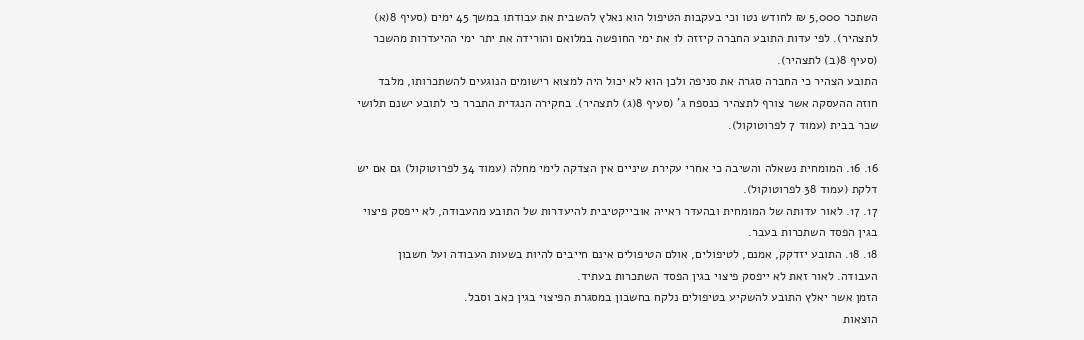השתכר 5,000 ₪ לחודש נטו וכי בעקבות הטיפול הוא נאלץ להשבית את עבודתו במשך 45 ימים (סעיף 8(א) לתצהיר). לפי עדות התובע החברה קיזזה לו את ימי החופשה במלואם והורידה את יתר ימי ההיעדרות מהשכר (סעיף 8(ב) לתצהיר).
התובע הצהיר כי החברה סגרה את סניפה ולכן הוא לא יכול היה למצוא רישומים הנוגעים להשתכרותו, מלבד חוזה ההעסקה אשר צורף לתצהיר כנספח ג’ (סעיף 8(ג) לתצהיר). בחקירה הנגדית התברר כי לתובע ישנם תלושי שכר בבית (עמוד 7 לפרוטוקול).

16. 16. המומחית נשאלה והשיבה כי אחרי עקירת שיניים אין הצדקה לימי מחלה (עמוד 34 לפרוטוקול) גם אם יש דלקת (עמוד 38 לפרוטוקול).
17. 17. לאור עדותה של המומחית ובהעדר ראייה אובייקטיבית להיעדרות של התובע מהעבודה, לא ייפסק פיצוי בגין הפסד השתכרות בעבר.
18. 18. התובע יזדקק, אמנם, לטיפולים, אולם הטיפולים אינם חייבים להיות בשעות העבודה ועל חשבון העבודה. לאור זאת לא ייפסק פיצוי בגין הפסד השתכרות בעתיד.
הזמן אשר יאלץ התובע להשקיע בטיפולים נלקח בחשבון במסגרת הפיצוי בגין כאב וסבל.
הוצאות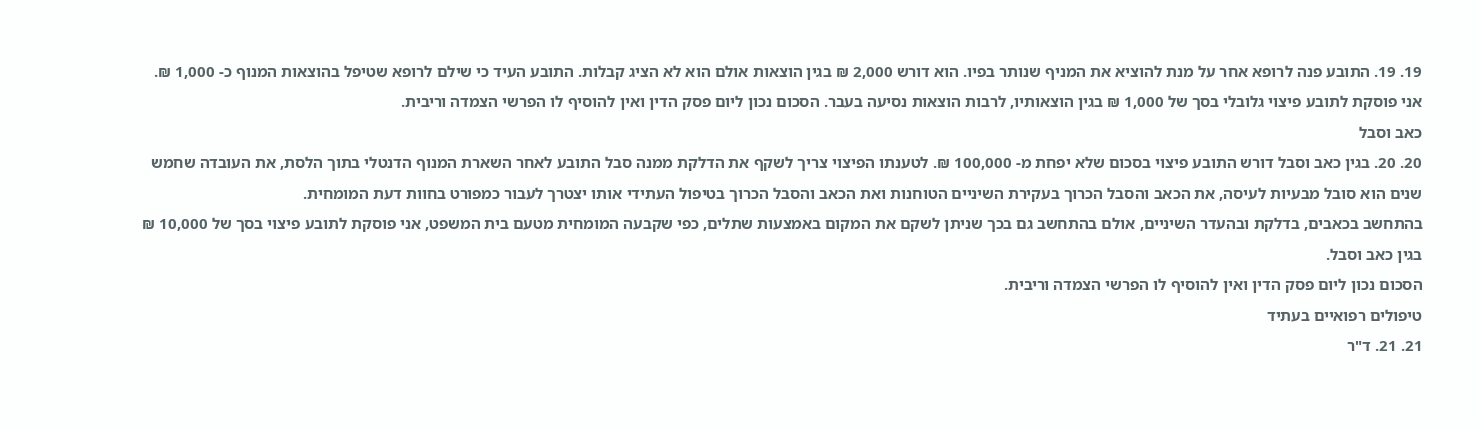19. 19. התובע פנה לרופא אחר על מנת להוציא את המניף שנותר בפיו. הוא דורש 2,000 ₪ בגין הוצאות אולם הוא לא הציג קבלות. התובע העיד כי שילם לרופא שטיפל בהוצאות המנוף כ- 1,000 ₪.
אני פוסקת לתובע פיצוי גלובלי בסך של 1,000 ₪ בגין הוצאותיו, לרבות הוצאות נסיעה בעבר. הסכום נכון ליום פסק הדין ואין להוסיף לו הפרשי הצמדה וריבית.
כאב וסבל
20. 20. בגין כאב וסבל דורש התובע פיצוי בסכום שלא יפחת מ- 100,000 ₪. לטענתו הפיצוי צריך לשקף את הדלקת ממנה סבל התובע לאחר השארת המנוף הדנטלי בתוך הלסת, את העובדה שחמש שנים הוא סובל מבעיות לעיסה, את הכאב והסבל הכרוך בעקירת השיניים הטוחנות ואת הכאב והסבל הכרוך בטיפול העתידי אותו יצטרך לעבור כמפורט בחוות דעת המומחית.
בהתחשב בכאבים, בדלקת ובהעדר השיניים, אולם בהתחשב גם בכך שניתן לשקם את המקום באמצעות שתלים, כפי שקבעה המומחית מטעם בית המשפט, אני פוסקת לתובע פיצוי בסך של 10,000 ₪ בגין כאב וסבל.
הסכום נכון ליום פסק הדין ואין להוסיף לו הפרשי הצמדה וריבית.
טיפולים רפואיים בעתיד
21. 21. ד"ר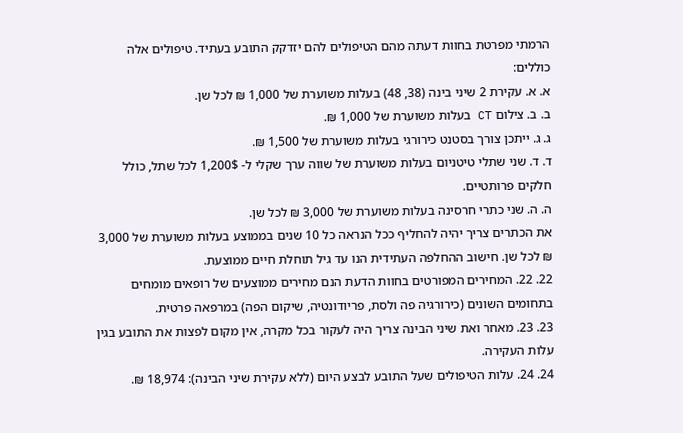הרמתי מפרטת בחוות דעתה מהם הטיפולים להם יזדקק התובע בעתיד. טיפולים אלה כוללים:
א. א. עקירת 2 שיני בינה (38, 48) בעלות משוערת של 1,000 ₪ לכל שן.
ב. ב. צילום CT בעלות משוערת של 1,000 ₪.
ג. ג. ייתכן צורך בסטנט כירורגי בעלות משוערת של 1,500 ₪.
ד. ד. שני שתלי טיטניום בעלות משוערת של שווה ערך שקלי ל- 1,200$ לכל שתל, כולל חלקים פרותטיים.
ה. ה. שני כתרי חרסינה בעלות משוערת של 3,000 ₪ לכל שן.
את הכתרים צריך יהיה להחליף ככל הנראה כל 10 שנים בממוצע בעלות משוערת של 3,000 ₪ לכל שן. חישוב ההחלפה העתידית הנו עד גיל תוחלת חיים ממוצעת.
22. 22. המחירים המפורטים בחוות הדעת הנם מחירים ממוצעים של רופאים מומחים בתחומים השונים (כירורגיה פה ולסת, פריודונטיה, שיקום הפה) במרפאה פרטית.
23. 23. מאחר ואת שיני הבינה צריך היה לעקור בכל מקרה, אין מקום לפצות את התובע בגין עלות העקירה.
24. 24. עלות הטיפולים שעל התובע לבצע היום (ללא עקירת שיני הבינה): 18,974 ₪.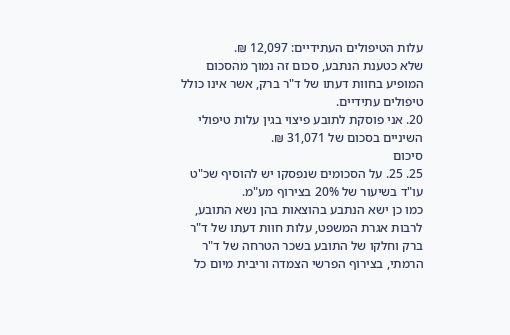עלות הטיפולים העתידיים: 12,097 ₪.
שלא כטענת הנתבע, סכום זה נמוך מהסכום המופיע בחוות דעתו של ד"ר ברק, אשר אינו כולל טיפולים עתידיים.
20. אני פוסקת לתובע פיצוי בגין עלות טיפולי השיניים בסכום של 31,071 ₪.
סיכום
25. 25. על הסכומים שנפסקו יש להוסיף שכ"ט עו"ד בשיעור של 20% בצירוף מע"מ.
כמו כן ישא הנתבע בהוצאות בהן נשא התובע, לרבות אגרת המשפט, עלות חוות דעתו של ד"ר ברק וחלקו של התובע בשכר הטרחה של ד"ר הרמתי, בצירוף הפרשי הצמדה וריבית מיום כל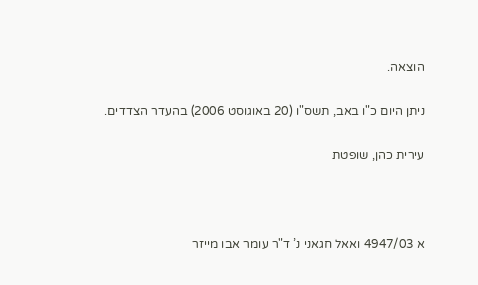הוצאה.

ניתן היום כ"ו באב, תשס"ו (20 באוגוסט 2006) בהעדר הצדדים.

עירית כהן, שופטת



א 4947/03 ואאל חגאני נ’ ד"ר עומר אבו מייזר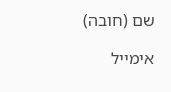שם (חובה)

אימייל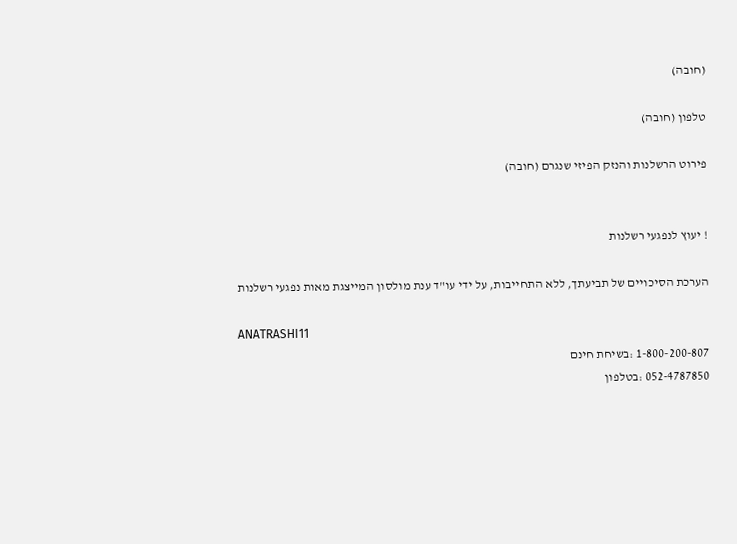(חובה)

טלפון (חובה)

פירוט הרשלנות והנזק הפיזי שנגרם (חובה)


! יעוץ לנפגעי רשלנות

הערכת הסיכויים של תביעתך, ללא התחייבות, על ידי עו"ד ענת מולסון המייצגת מאות נפגעי רשלנות

ANATRASHI11
1-800-200-807 :בשיחת חינם
052-4787850 :בטלפון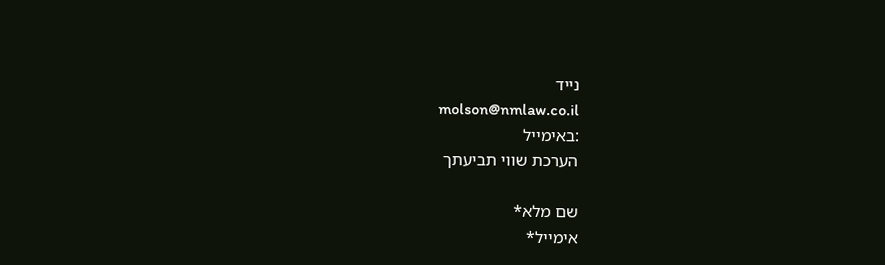נייד
molson@nmlaw.co.il
:באימייל
הערכת שווי תביעתך

שם מלא*
אימייל*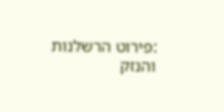:פירוט הרשלנות והנזק